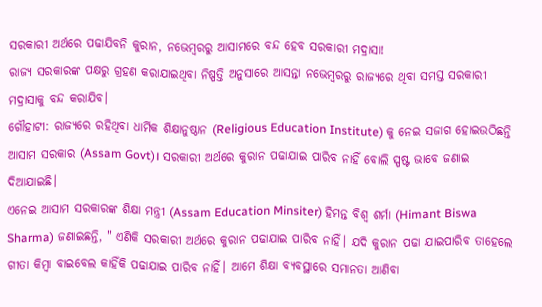ସରକାରୀ ଅର୍ଥରେ ପଢାଯିବନି କୁରାନ, ନଭେମ୍ବରରୁ ଆସାମରେ ବନ୍ଦ ହେବ ସରକାରୀ ମଦ୍ରାସା!
ରାଜ୍ୟ ସରକାରଙ୍କ ପକ୍ଷରୁ ଗ୍ରହଣ କରାଯାଇଥିବା ନିଷ୍ପତ୍ତି ଅନୁସାରେ ଆସନ୍ତା ନଭେମ୍ବରରୁ ରାଜ୍ୟରେ ଥିବା ସମସ୍ତ ସରକାରୀ ମଦ୍ରାସାକୁ ବନ୍ଦ କରାଯିବ।
ଗୌହାଟୀ: ରାଜ୍ୟରେ ରହିଥିବା ଧାର୍ମିକ ଶିକ୍ଷାନୁଷ୍ଠାନ (Religious Education Institute) କୁ ନେଇ ସଜାଗ ହୋଇଉଠିଛନ୍ତି ଆସାମ ସରକାର (Assam Govt)। ସରକାରୀ ଅର୍ଥରେ କୁରାନ ପଢାଯାଇ ପାରିବ ନାହିଁ ବୋଲି ସ୍ପଷ୍ଟ ଭାବେ ଜଣାଇ ଦିଆଯାଇଛି।
ଏନେଇ ଆସାମ ସରକାରଙ୍କ ଶିକ୍ଷା ମନ୍ତ୍ରୀ (Assam Education Minsiter) ହିମନ୍ତ ବିଶ୍ୱ ଶର୍ମା (Himant Biswa Sharma) ଜଣାଇଛନ୍ତି, " ଏଣିକି ସରକାରୀ ଅର୍ଥରେ କୁରାନ ପଢାଯାଇ ପାରିବ ନାହିଁ। ଯଦି କୁରାନ ପଢା ଯାଇପାରିବ ତାହେଲେ ଗୀତା କିମ୍ବା ବାଇବେଲ କାହିଁକି ପଢାଯାଇ ପାରିବ ନାହିଁ। ଆମେ ଶିକ୍ଷା ବ୍ୟବସ୍ଥାରେ ସମାନତା ଆଣିବା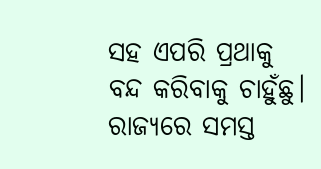ସହ ଏପରି ପ୍ରଥାକୁ ବନ୍ଦ କରିବାକୁ ଚାହୁଁଛୁ। ରାଜ୍ୟରେ ସମସ୍ତ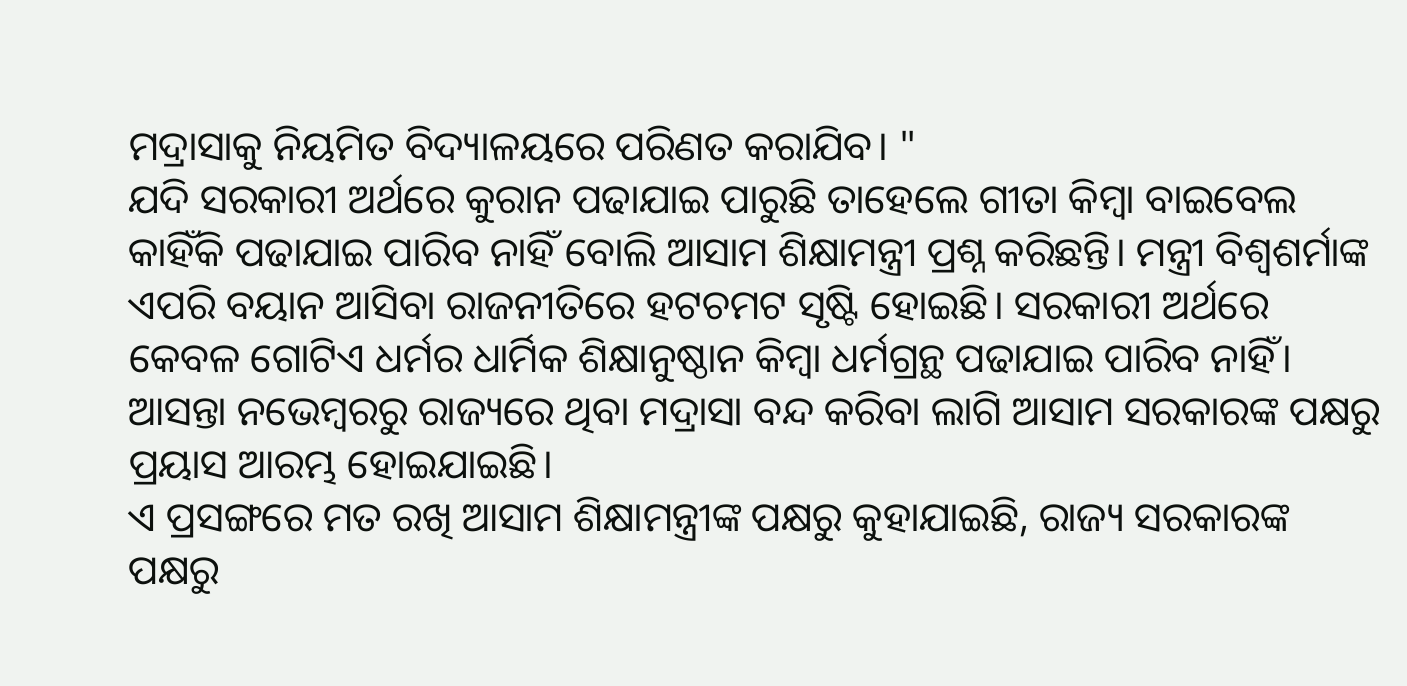ମଦ୍ରାସାକୁ ନିୟମିତ ବିଦ୍ୟାଳୟରେ ପରିଣତ କରାଯିବ। "
ଯଦି ସରକାରୀ ଅର୍ଥରେ କୁରାନ ପଢାଯାଇ ପାରୁଛି ତାହେଲେ ଗୀତା କିମ୍ବା ବାଇବେଲ କାହିଁକି ପଢାଯାଇ ପାରିବ ନାହିଁ ବୋଲି ଆସାମ ଶିକ୍ଷାମନ୍ତ୍ରୀ ପ୍ରଶ୍ନ କରିଛନ୍ତି। ମନ୍ତ୍ରୀ ବିଶ୍ୱଶର୍ମାଙ୍କ ଏପରି ବୟାନ ଆସିବା ରାଜନୀତିରେ ହଟଚମଟ ସୃଷ୍ଟି ହୋଇଛି। ସରକାରୀ ଅର୍ଥରେ କେବଳ ଗୋଟିଏ ଧର୍ମର ଧାର୍ମିକ ଶିକ୍ଷାନୁଷ୍ଠାନ କିମ୍ବା ଧର୍ମଗ୍ରନ୍ଥ ପଢାଯାଇ ପାରିବ ନାହିଁ। ଆସନ୍ତା ନଭେମ୍ବରରୁ ରାଜ୍ୟରେ ଥିବା ମଦ୍ରାସା ବନ୍ଦ କରିବା ଲାଗି ଆସାମ ସରକାରଙ୍କ ପକ୍ଷରୁ ପ୍ରୟାସ ଆରମ୍ଭ ହୋଇଯାଇଛି।
ଏ ପ୍ରସଙ୍ଗରେ ମତ ରଖି ଆସାମ ଶିକ୍ଷାମନ୍ତ୍ରୀଙ୍କ ପକ୍ଷରୁ କୁହାଯାଇଛି, ରାଜ୍ୟ ସରକାରଙ୍କ ପକ୍ଷରୁ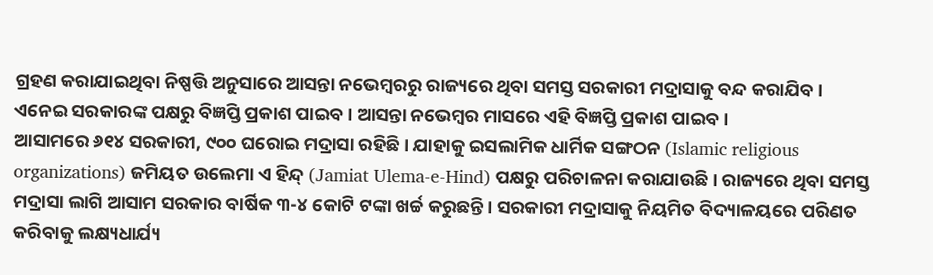ଗ୍ରହଣ କରାଯାଇଥିବା ନିଷ୍ପତ୍ତି ଅନୁସାରେ ଆସନ୍ତା ନଭେମ୍ବରରୁ ରାଜ୍ୟରେ ଥିବା ସମସ୍ତ ସରକାରୀ ମଦ୍ରାସାକୁ ବନ୍ଦ କରାଯିବ। ଏନେଇ ସରକାରଙ୍କ ପକ୍ଷରୁ ବିଜ୍ଞପ୍ତି ପ୍ରକାଶ ପାଇବ। ଆସନ୍ତା ନଭେମ୍ବର ମାସରେ ଏହି ବିଜ୍ଞପ୍ତି ପ୍ରକାଶ ପାଇବ।
ଆସାମରେ ୬୧୪ ସରକାରୀ, ୯୦୦ ଘରୋଇ ମଦ୍ରାସା ରହିଛି। ଯାହାକୁ ଇସଲାମିକ ଧାର୍ମିକ ସଙ୍ଗଠନ (Islamic religious organizations) ଜମିୟତ ଉଲେମା ଏ ହିନ୍ଦ୍ (Jamiat Ulema-e-Hind) ପକ୍ଷରୁ ପରିଚାଳନା କରାଯାଉଛି। ରାଜ୍ୟରେ ଥିବା ସମସ୍ତ ମଦ୍ରାସା ଲାଗି ଆସାମ ସରକାର ବାର୍ଷିକ ୩-୪ କୋଟି ଟଙ୍କା ଖର୍ଚ୍ଚ କରୁଛନ୍ତି। ସରକାରୀ ମଦ୍ରାସାକୁ ନିୟମିତ ବିଦ୍ୟାଳୟରେ ପରିଣତ କରିବାକୁ ଲକ୍ଷ୍ୟଧାର୍ଯ୍ୟ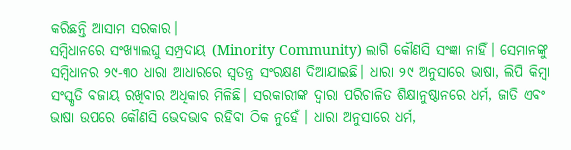କରିଛନ୍ତି ଆସାମ ସରକାର।
ସମ୍ବିଧାନରେ ସଂଖ୍ୟାଲଘୁ ସମ୍ପ୍ରଦାୟ (Minority Community) ଲାଗି କୌଣସି ସଂଜ୍ଞା ନାହିଁ। ସେମାନଙ୍କୁ ସମ୍ବିଧାନର ୨୯-୩୦ ଧାରା ଆଧାରରେ ସ୍ୱତନ୍ତ୍ର ସଂରକ୍ଷଣ ଦିଆଯାଇଛି। ଧାରା ୨୯ ଅନୁସାରେ ଭାଷା, ଲିପି କିମ୍ବା ସଂସ୍କୃତି ବଜାୟ ରଖିବାର ଅଧିକାର ମିଳିଛି। ସରକାରୀଙ୍କ ଦ୍ୱାରା ପରିଚାଳିତ ଶିକ୍ଷାନୁଷ୍ଠାନରେ ଧର୍ମ, ଜାତି ଏବଂ ଭାଷା ଉପରେ କୌଣସି ଭେଦଭାବ ରହିବା ଠିକ ନୁହେଁ । ଧାରା ଅନୁସାରେ ଧର୍ମ,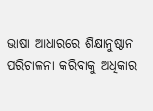ଭାଷା ଆଧାରରେ ଶିକ୍ଷାନୁଷ୍ଠାନ ପରିଚାଳନା କରିବାକୁ ଅଧିକାର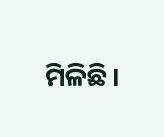ମିଳିଛି।